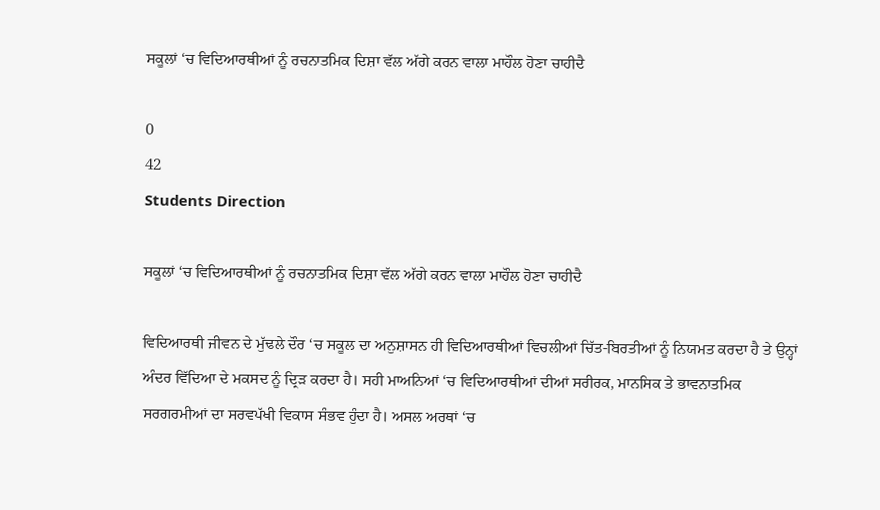ਸਕੂਲਾਂ ‘ਚ ਵਿਦਿਆਰਥੀਆਂ ਨੂੰ ਰਚਨਾਤਮਿਕ ਦਿਸ਼ਾ ਵੱਲ ਅੱਗੇ ਕਰਨ ਵਾਲਾ ਮਾਹੌਲ ਹੋਣਾ ਚਾਹੀਦੈ

0
42
Students Direction

ਸਕੂਲਾਂ ‘ਚ ਵਿਦਿਆਰਥੀਆਂ ਨੂੰ ਰਚਨਾਤਮਿਕ ਦਿਸ਼ਾ ਵੱਲ ਅੱਗੇ ਕਰਨ ਵਾਲਾ ਮਾਹੌਲ ਹੋਣਾ ਚਾਹੀਦੈ

ਵਿਦਿਆਰਥੀ ਜੀਵਨ ਦੇ ਮੁੱਢਲੇ ਦੌਰ ‘ਚ ਸਕੂਲ ਦਾ ਅਨੁਸ਼ਾਸਨ ਹੀ ਵਿਦਿਆਰਥੀਆਂ ਵਿਚਲੀਆਂ ਚਿੱਤ-ਬਿਰਤੀਆਂ ਨੂੰ ਨਿਯਮਤ ਕਰਦਾ ਹੈ ਤੇ ਉਨ੍ਹਾਂ ਅੰਦਰ ਵਿੱਦਿਆ ਦੇ ਮਕਸਦ ਨੂੰ ਦ੍ਰਿੜ ਕਰਦਾ ਹੈ। ਸਹੀ ਮਾਅਨਿਆਂ ‘ਚ ਵਿਦਿਆਰਥੀਆਂ ਦੀਆਂ ਸਰੀਰਕ, ਮਾਨਸਿਕ ਤੇ ਭਾਵਨਾਤਮਿਕ ਸਰਗਰਮੀਆਂ ਦਾ ਸਰਵਪੱਖੀ ਵਿਕਾਸ ਸੰਭਵ ਹੁੰਦਾ ਹੈ। ਅਸਲ ਅਰਥਾਂ ‘ਚ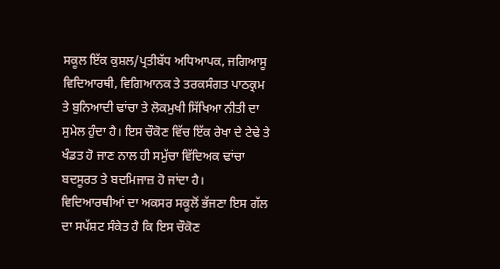ਸਕੂਲ ਇੱਕ ਕੁਸ਼ਲ/ਪ੍ਰਤੀਬੱਧ ਅਧਿਆਪਕ, ਜਗਿਆਸੂ ਵਿਦਿਆਰਥੀ, ਵਿਗਿਆਨਕ ਤੇ ਤਰਕਸੰਗਤ ਪਾਠਕ੍ਰਮ ਤੇ ਬੁਨਿਆਦੀ ਢਾਂਚਾ ਤੇ ਲੋਕਮੁਖੀ ਸਿੱਖਿਆ ਨੀਤੀ ਦਾ ਸੁਮੇਲ ਹੁੰਦਾ ਹੈ। ਇਸ ਚੌਕੋਣ ਵਿੱਚ ਇੱਕ ਰੇਖਾ ਦੇ ਟੇਢੇ ਤੇ ਖੰਡਤ ਹੋ ਜਾਣ ਨਾਲ ਹੀ ਸਮੁੱਚਾ ਵਿੱਦਿਅਕ ਢਾਂਚਾ ਬਦਸੂਰਤ ਤੇ ਬਦਮਿਜਾਜ਼ ਹੋ ਜਾਂਦਾ ਹੈ। ਵਿਦਿਆਰਥੀਆਂ ਦਾ ਅਕਸਰ ਸਕੂਲੋਂ ਭੱਜਣਾ ਇਸ ਗੱਲ ਦਾ ਸਪੱਸ਼ਟ ਸੰਕੇਤ ਹੈ ਕਿ ਇਸ ਚੌਕੋਣ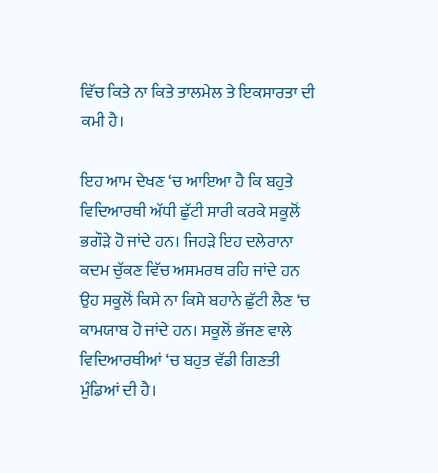ਵਿੱਚ ਕਿਤੇ ਨਾ ਕਿਤੇ ਤਾਲਮੇਲ ਤੇ ਇਕਸਾਰਤਾ ਦੀ ਕਮੀ ਹੈ।

ਇਹ ਆਮ ਦੇਖਣ ‘ਚ ਆਇਆ ਹੈ ਕਿ ਬਹੁਤੇ ਵਿਦਿਆਰਥੀ ਅੱਧੀ ਛੁੱਟੀ ਸਾਰੀ ਕਰਕੇ ਸਕੂਲੋਂ ਭਗੌੜੇ ਹੋ ਜਾਂਦੇ ਹਨ। ਜਿਹੜੇ ਇਹ ਦਲੇਰਾਨਾ ਕਦਮ ਚੁੱਕਣ ਵਿੱਚ ਅਸਮਰਥ ਰਹਿ ਜਾਂਦੇ ਹਨ ਉਹ ਸਕੂਲੋਂ ਕਿਸੇ ਨਾ ਕਿਸੇ ਬਹਾਨੇ ਛੁੱਟੀ ਲੈਣ ‘ਚ ਕਾਮਯਾਬ ਹੋ ਜਾਂਦੇ ਹਨ। ਸਕੂਲੋਂ ਭੱਜਣ ਵਾਲੇ ਵਿਦਿਆਰਥੀਆਂ ‘ਚ ਬਹੁਤ ਵੱਡੀ ਗਿਣਤੀ ਮੁੰਡਿਆਂ ਦੀ ਹੈ।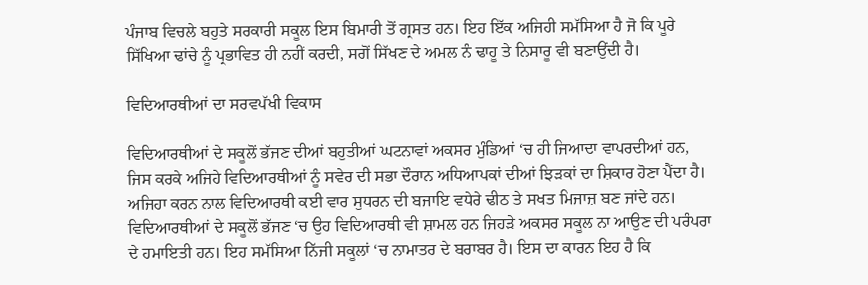ਪੰਜਾਬ ਵਿਚਲੇ ਬਹੁਤੇ ਸਰਕਾਰੀ ਸਕੂਲ ਇਸ ਬਿਮਾਰੀ ਤੋਂ ਗ੍ਰਸਤ ਹਨ। ਇਹ ਇੱਕ ਅਜਿਹੀ ਸਮੱਸਿਆ ਹੈ ਜੋ ਕਿ ਪੂਰੇ ਸਿੱਖਿਆ ਢਾਂਚੇ ਨੂੰ ਪ੍ਰਭਾਵਿਤ ਹੀ ਨਹੀਂ ਕਰਦੀ, ਸਗੋਂ ਸਿੱਖਣ ਦੇ ਅਮਲ ਨੰ ਢਾਹੂ ਤੇ ਨਿਸਾਰੂ ਵੀ ਬਣਾਉਂਦੀ ਹੈ।

ਵਿਦਿਆਰਥੀਆਂ ਦਾ ਸਰਵਪੱਖੀ ਵਿਕਾਸ

ਵਿਦਿਆਰਥੀਆਂ ਦੇ ਸਕੂਲੋਂ ਭੱਜਣ ਦੀਆਂ ਬਹੁਤੀਆਂ ਘਟਨਾਵਾਂ ਅਕਸਰ ਮੁੰਡਿਆਂ ‘ਚ ਹੀ ਜਿਆਦਾ ਵਾਪਰਦੀਆਂ ਹਨ, ਜਿਸ ਕਰਕੇ ਅਜਿਹੇ ਵਿਦਿਆਰਥੀਆਂ ਨੂੰ ਸਵੇਰ ਦੀ ਸਭਾ ਦੌਰਾਨ ਅਧਿਆਪਕਾਂ ਦੀਆਂ ਝਿੜਕਾਂ ਦਾ ਸ਼ਿਕਾਰ ਹੋਣਾ ਪੈਂਦਾ ਹੈ। ਅਜਿਹਾ ਕਰਨ ਨਾਲ ਵਿਦਿਆਰਥੀ ਕਈ ਵਾਰ ਸੁਧਰਨ ਦੀ ਬਜਾਇ ਵਧੇਰੇ ਢੀਠ ਤੇ ਸਖਤ ਮਿਜਾਜ਼ ਬਣ ਜਾਂਦੇ ਹਨ।  ਵਿਦਿਆਰਥੀਆਂ ਦੇ ਸਕੂਲੋਂ ਭੱਜਣ ‘ਚ ਉਹ ਵਿਦਿਆਰਥੀ ਵੀ ਸ਼ਾਮਲ ਹਨ ਜਿਹੜੇ ਅਕਸਰ ਸਕੂਲ ਨਾ ਆਉਣ ਦੀ ਪਰੰਪਰਾ ਦੇ ਹਮਾਇਤੀ ਹਨ। ਇਹ ਸਮੱਸਿਆ ਨਿੱਜੀ ਸਕੂਲਾਂ ‘ਚ ਨਾਮਾਤਰ ਦੇ ਬਰਾਬਰ ਹੈ। ਇਸ ਦਾ ਕਾਰਨ ਇਹ ਹੈ ਕਿ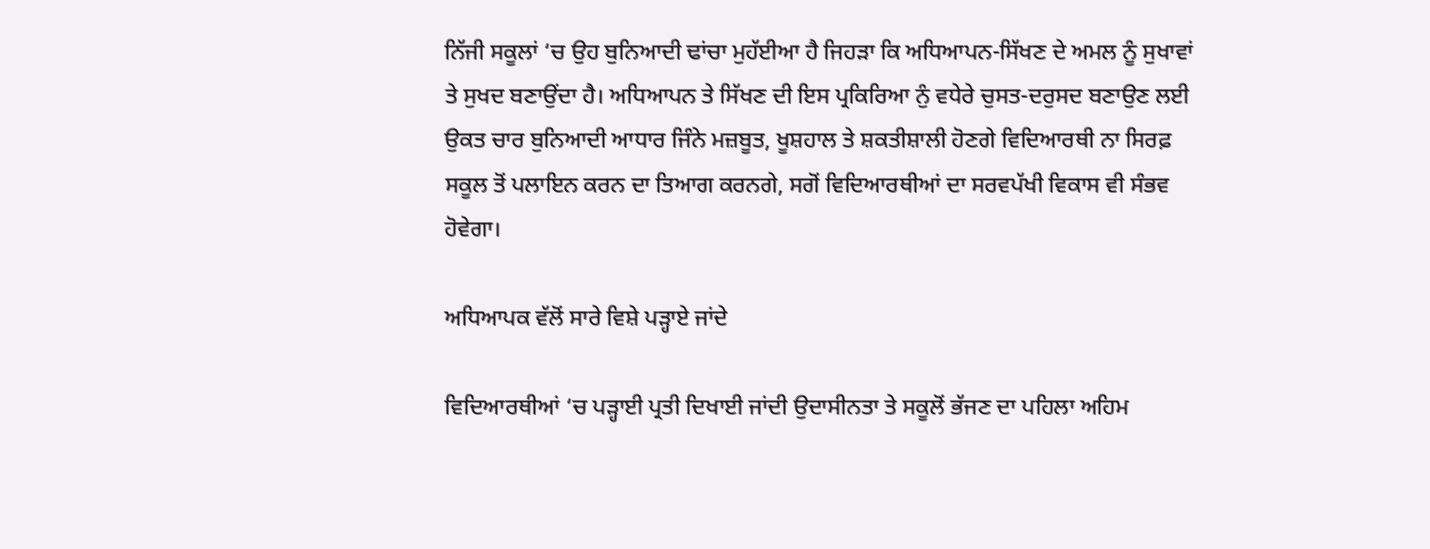ਨਿੱਜੀ ਸਕੂਲਾਂ ‘ਚ ਉਹ ਬੁਨਿਆਦੀ ਢਾਂਚਾ ਮੁਹੱਈਆ ਹੈ ਜਿਹੜਾ ਕਿ ਅਧਿਆਪਨ-ਸਿੱਖਣ ਦੇ ਅਮਲ ਨੂੰ ਸੁਖਾਵਾਂ ਤੇ ਸੁਖਦ ਬਣਾਉਂਦਾ ਹੈ। ਅਧਿਆਪਨ ਤੇ ਸਿੱਖਣ ਦੀ ਇਸ ਪ੍ਰਕਿਰਿਆ ਨੁੰ ਵਧੇਰੇ ਚੁਸਤ-ਦਰੁਸਦ ਬਣਾਉਣ ਲਈ ਉਕਤ ਚਾਰ ਬੁਨਿਆਦੀ ਆਧਾਰ ਜਿੰਨੇ ਮਜ਼ਬੂਤ, ਖੂਸ਼ਹਾਲ ਤੇ ਸ਼ਕਤੀਸ਼ਾਲੀ ਹੋਣਗੇ ਵਿਦਿਆਰਥੀ ਨਾ ਸਿਰਫ਼ ਸਕੂਲ ਤੋਂ ਪਲਾਇਨ ਕਰਨ ਦਾ ਤਿਆਗ ਕਰਨਗੇ, ਸਗੋਂ ਵਿਦਿਆਰਥੀਆਂ ਦਾ ਸਰਵਪੱਖੀ ਵਿਕਾਸ ਵੀ ਸੰਭਵ ਹੋਵੇਗਾ।

ਅਧਿਆਪਕ ਵੱਲੋਂ ਸਾਰੇ ਵਿਸ਼ੇ ਪੜ੍ਹਾਏ ਜਾਂਦੇ

ਵਿਦਿਆਰਥੀਆਂ ‘ਚ ਪੜ੍ਹਾਈ ਪ੍ਰਤੀ ਦਿਖਾਈ ਜਾਂਦੀ ਉਦਾਸੀਨਤਾ ਤੇ ਸਕੂਲੋਂ ਭੱਜਣ ਦਾ ਪਹਿਲਾ ਅਹਿਮ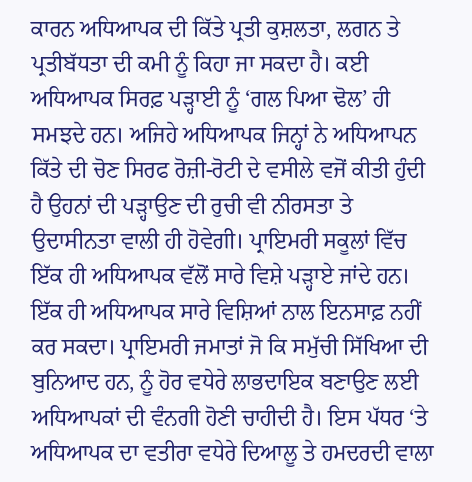ਕਾਰਨ ਅਧਿਆਪਕ ਦੀ ਕਿੱਤੇ ਪ੍ਰਤੀ ਕੁਸ਼ਲਤਾ, ਲਗਨ ਤੇ ਪ੍ਰਤੀਬੱਧਤਾ ਦੀ ਕਮੀ ਨੂੰ ਕਿਹਾ ਜਾ ਸਕਦਾ ਹੈ। ਕਈ ਅਧਿਆਪਕ ਸਿਰਫ਼ ਪੜ੍ਹਾਈ ਨੂੰ ‘ਗਲ ਪਿਆ ਢੋਲ’ ਹੀ ਸਮਝਦੇ ਹਨ। ਅਜਿਹੇ ਅਧਿਆਪਕ ਜਿਨ੍ਹਾਂ ਨੇ ਅਧਿਆਪਨ ਕਿੱਤੇ ਦੀ ਚੋਣ ਸਿਰਫ ਰੋਜ਼ੀ-ਰੋਟੀ ਦੇ ਵਸੀਲੇ ਵਜੋਂ ਕੀਤੀ ਹੁੰਦੀ ਹੈ ਉਹਨਾਂ ਦੀ ਪੜ੍ਹਾਉਣ ਦੀ ਰੁਚੀ ਵੀ ਨੀਰਸਤਾ ਤੇ ਉਦਾਸੀਨਤਾ ਵਾਲੀ ਹੀ ਹੋਵੇਗੀ। ਪ੍ਰਾਇਮਰੀ ਸਕੂਲਾਂ ਵਿੱਚ ਇੱਕ ਹੀ ਅਧਿਆਪਕ ਵੱਲੋਂ ਸਾਰੇ ਵਿਸ਼ੇ ਪੜ੍ਹਾਏ ਜਾਂਦੇ ਹਨ। ਇੱਕ ਹੀ ਅਧਿਆਪਕ ਸਾਰੇ ਵਿਸ਼ਿਆਂ ਨਾਲ ਇਨਸਾਫ਼ ਨਹੀਂ ਕਰ ਸਕਦਾ। ਪ੍ਰਾਇਮਰੀ ਜਮਾਤਾਂ ਜੋ ਕਿ ਸਮੁੱਚੀ ਸਿੱਖਿਆ ਦੀ ਬੁਨਿਆਦ ਹਨ, ਨੂੰ ਹੋਰ ਵਧੇਰੇ ਲਾਭਦਾਇਕ ਬਣਾਉਣ ਲਈ ਅਧਿਆਪਕਾਂ ਦੀ ਵੰਨਗੀ ਹੋਣੀ ਚਾਹੀਦੀ ਹੈ। ਇਸ ਪੱਧਰ ‘ਤੇ ਅਧਿਆਪਕ ਦਾ ਵਤੀਰਾ ਵਧੇਰੇ ਦਿਆਲੂ ਤੇ ਹਮਦਰਦੀ ਵਾਲਾ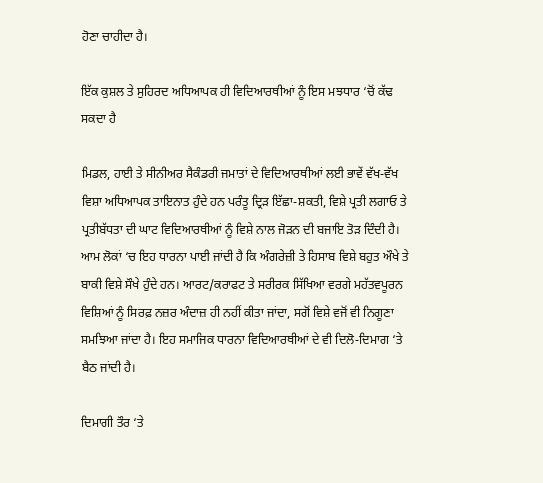ਹੋਣਾ ਚਾਹੀਦਾ ਹੈ।

ਇੱਕ ਕੁਸ਼ਲ ਤੇ ਸੁਹਿਰਦ ਅਧਿਆਪਕ ਹੀ ਵਿਦਿਆਰਥੀਆਂ ਨੂੰ ਇਸ ਮਝਧਾਰ ‘ਚੋਂ ਕੱਢ ਸਕਦਾ ਹੈ

ਮਿਡਲ, ਹਾਈ ਤੇ ਸੀਨੀਅਰ ਸੈਕੰਡਰੀ ਜਮਾਤਾਂ ਦੇ ਵਿਦਿਆਰਥੀਆਂ ਲਈ ਭਾਵੇਂ ਵੱਖ-ਵੱਖ ਵਿਸ਼ਾ ਅਧਿਆਪਕ ਤਾਇਨਾਤ ਹੁੰਦੇ ਹਨ ਪਰੰਤੂ ਦ੍ਰਿੜ ਇੱਛਾ-ਸ਼ਕਤੀ, ਵਿਸ਼ੇ ਪ੍ਰਤੀ ਲਗਾਓ ਤੇ ਪ੍ਰਤੀਬੱਧਤਾ ਦੀ ਘਾਟ ਵਿਦਿਆਰਥੀਆਂ ਨੂੰ ਵਿਸ਼ੇ ਨਾਲ ਜੋੜਨ ਦੀ ਬਜਾਇ ਤੋੜ ਦਿੰਦੀ ਹੈ। ਆਮ ਲੋਕਾਂ ‘ਚ ਇਹ ਧਾਰਨਾ ਪਾਈ ਜਾਂਦੀ ਹੈ ਕਿ ਅੰਗਰੇਜ਼ੀ ਤੇ ਹਿਸਾਬ ਵਿਸ਼ੇ ਬਹੁਤ ਔਖੇ ਤੇ ਬਾਕੀ ਵਿਸ਼ੇ ਸੌਖੇ ਹੁੰਦੇ ਹਨ। ਆਰਟ/ਕਰਾਫਟ ਤੇ ਸਰੀਰਕ ਸਿੱਖਿਆ ਵਰਗੇ ਮਹੱਤਵਪੂਰਨ ਵਿਸ਼ਿਆਂ ਨੂੰ ਸਿਰਫ਼ ਨਜ਼ਰ ਅੰਦਾਜ਼ ਹੀ ਨਹੀਂ ਕੀਤਾ ਜਾਂਦਾ, ਸਗੋਂ ਵਿਸ਼ੇ ਵਜੋਂ ਵੀ ਨਿਗੂਣਾ ਸਮਝਿਆ ਜਾਂਦਾ ਹੈ। ਇਹ ਸਮਾਜਿਕ ਧਾਰਨਾ ਵਿਦਿਆਰਥੀਆਂ ਦੇ ਵੀ ਦਿਲੋ-ਦਿਮਾਗ ‘ਤੇ ਬੈਠ ਜਾਂਦੀ ਹੈ।

ਦਿਮਾਗੀ ਤੌਰ ‘ਤੇ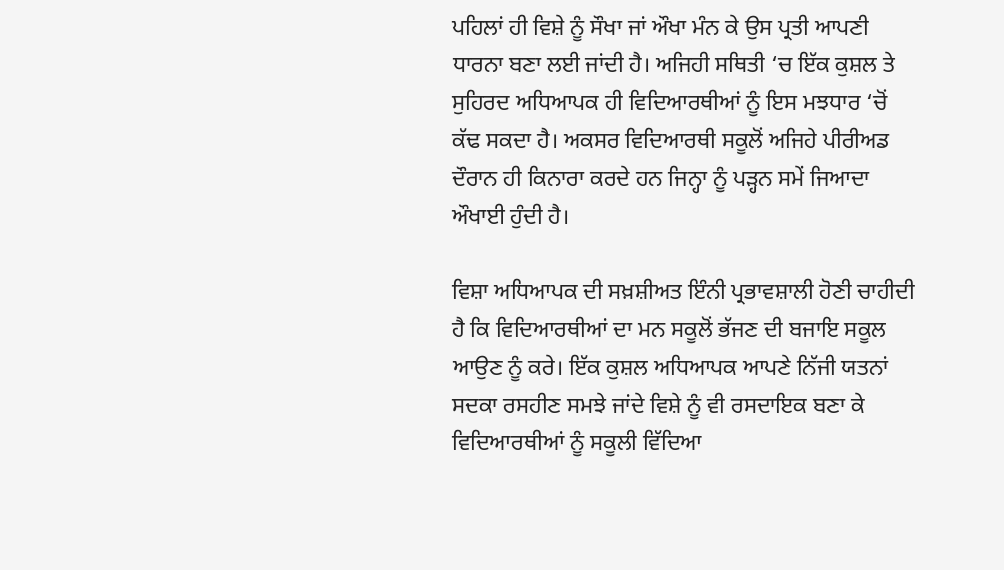ਪਹਿਲਾਂ ਹੀ ਵਿਸ਼ੇ ਨੂੰ ਸੌਖਾ ਜਾਂ ਔਖਾ ਮੰਨ ਕੇ ਉਸ ਪ੍ਰਤੀ ਆਪਣੀ ਧਾਰਨਾ ਬਣਾ ਲਈ ਜਾਂਦੀ ਹੈ। ਅਜਿਹੀ ਸਥਿਤੀ ‘ਚ ਇੱਕ ਕੁਸ਼ਲ ਤੇ ਸੁਹਿਰਦ ਅਧਿਆਪਕ ਹੀ ਵਿਦਿਆਰਥੀਆਂ ਨੂੰ ਇਸ ਮਝਧਾਰ ‘ਚੋਂ ਕੱਢ ਸਕਦਾ ਹੈ। ਅਕਸਰ ਵਿਦਿਆਰਥੀ ਸਕੂਲੋਂ ਅਜਿਹੇ ਪੀਰੀਅਡ ਦੌਰਾਨ ਹੀ ਕਿਨਾਰਾ ਕਰਦੇ ਹਨ ਜਿਨ੍ਹਾ ਨੂੰ ਪੜ੍ਹਨ ਸਮੇਂ ਜਿਆਦਾ ਔਖਾਈ ਹੁੰਦੀ ਹੈ।

ਵਿਸ਼ਾ ਅਧਿਆਪਕ ਦੀ ਸਖ਼ਸ਼ੀਅਤ ਇੰਨੀ ਪ੍ਰਭਾਵਸ਼ਾਲੀ ਹੋਣੀ ਚਾਹੀਦੀ ਹੈ ਕਿ ਵਿਦਿਆਰਥੀਆਂ ਦਾ ਮਨ ਸਕੂਲੋਂ ਭੱਜਣ ਦੀ ਬਜਾਇ ਸਕੂਲ ਆਉਣ ਨੂੰ ਕਰੇ। ਇੱਕ ਕੁਸ਼ਲ ਅਧਿਆਪਕ ਆਪਣੇ ਨਿੱਜੀ ਯਤਨਾਂ ਸਦਕਾ ਰਸਹੀਣ ਸਮਝੇ ਜਾਂਦੇ ਵਿਸ਼ੇ ਨੂੰ ਵੀ ਰਸਦਾਇਕ ਬਣਾ ਕੇ ਵਿਦਿਆਰਥੀਆਂ ਨੂੰ ਸਕੂਲੀ ਵਿੱਦਿਆ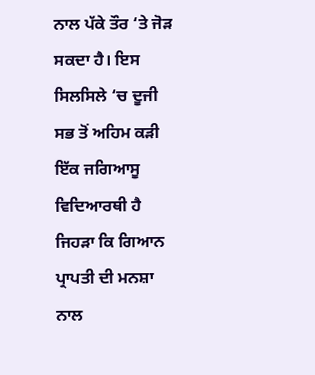ਨਾਲ ਪੱਕੇ ਤੌਰ ‘ਤੇ ਜੋੜ ਸਕਦਾ ਹੈ। ਇਸ ਸਿਲਸਿਲੇ ‘ਚ ਦੂਜੀ ਸਭ ਤੋਂ ਅਹਿਮ ਕੜੀ ਇੱਕ ਜਗਿਆਸੂ ਵਿਦਿਆਰਥੀ ਹੈ ਜਿਹੜਾ ਕਿ ਗਿਆਨ ਪ੍ਰਾਪਤੀ ਦੀ ਮਨਸ਼ਾ ਨਾਲ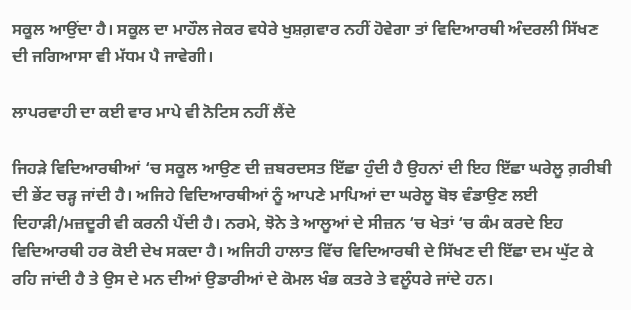ਸਕੂਲ ਆਉਂਦਾ ਹੈ। ਸਕੂਲ ਦਾ ਮਾਹੌਲ ਜੇਕਰ ਵਧੇਰੇ ਖੁਸ਼ਗ਼ਵਾਰ ਨਹੀਂ ਹੋਵੇਗਾ ਤਾਂ ਵਿਦਿਆਰਥੀ ਅੰਦਰਲੀ ਸਿੱਖਣ ਦੀ ਜਗਿਆਸਾ ਵੀ ਮੱਧਮ ਪੈ ਜਾਵੇਗੀ।

ਲਾਪਰਵਾਹੀ ਦਾ ਕਈ ਵਾਰ ਮਾਪੇ ਵੀ ਨੋਟਿਸ ਨਹੀਂ ਲੈਂਦੇ

ਜਿਹੜੇ ਵਿਦਿਆਰਥੀਆਂ ‘ਚ ਸਕੂਲ ਆਉਣ ਦੀ ਜ਼ਬਰਦਸਤ ਇੱਛਾ ਹੁੰਦੀ ਹੈ ਉਹਨਾਂ ਦੀ ਇਹ ਇੱਛਾ ਘਰੇਲੂ ਗ਼ਰੀਬੀ ਦੀ ਭੇਂਟ ਚੜ੍ਹ ਜਾਂਦੀ ਹੈ। ਅਜਿਹੇ ਵਿਦਿਆਰਥੀਆਂ ਨੂੰ ਆਪਣੇ ਮਾਪਿਆਂ ਦਾ ਘਰੇਲੂ ਬੋਝ ਵੰਡਾਉਣ ਲਈ ਦਿਹਾੜੀ/ਮਜ਼ਦੂਰੀ ਵੀ ਕਰਨੀ ਪੈਂਦੀ ਹੈ। ਨਰਮੇ, ਝੋਨੇ ਤੇ ਆਲੂਆਂ ਦੇ ਸੀਜ਼ਨ ‘ਚ ਖੇਤਾਂ ‘ਚ ਕੰਮ ਕਰਦੇ ਇਹ ਵਿਦਿਆਰਥੀ ਹਰ ਕੋਈ ਦੇਖ ਸਕਦਾ ਹੈ। ਅਜਿਹੀ ਹਾਲਾਤ ਵਿੱਚ ਵਿਦਿਆਰਥੀ ਦੇ ਸਿੱਖਣ ਦੀ ਇੱਛਾ ਦਮ ਘੁੱਟ ਕੇ ਰਹਿ ਜਾਂਦੀ ਹੈ ਤੇ ਉਸ ਦੇ ਮਨ ਦੀਆਂ ਉਡਾਰੀਆਂ ਦੇ ਕੋਮਲ ਖੰਭ ਕਤਰੇ ਤੇ ਵਲੂੰਧਰੇ ਜਾਂਦੇ ਹਨ।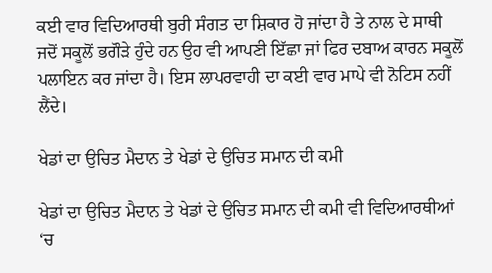ਕਈ ਵਾਰ ਵਿਦਿਆਰਥੀ ਬੁਰੀ ਸੰਗਤ ਦਾ ਸ਼ਿਕਾਰ ਹੋ ਜਾਂਦਾ ਹੈ ਤੇ ਨਾਲ ਦੇ ਸਾਥੀ ਜਦੋਂ ਸਕੂਲੋਂ ਭਗੌੜੇ ਹੁੰਦੇ ਹਨ ਉਹ ਵੀ ਆਪਣੀ ਇੱਛਾ ਜਾਂ ਫਿਰ ਦਬਾਅ ਕਾਰਨ ਸਕੂਲੋਂ ਪਲਾਇਨ ਕਰ ਜਾਂਦਾ ਹੈ। ਇਸ ਲਾਪਰਵਾਹੀ ਦਾ ਕਈ ਵਾਰ ਮਾਪੇ ਵੀ ਨੋਟਿਸ ਨਹੀਂ ਲੈਂਦੇ।

ਖੇਡਾਂ ਦਾ ਉਚਿਤ ਮੈਦਾਨ ਤੇ ਖੇਡਾਂ ਦੇ ਉਚਿਤ ਸਮਾਨ ਦੀ ਕਮੀ

ਖੇਡਾਂ ਦਾ ਉਚਿਤ ਮੈਦਾਨ ਤੇ ਖੇਡਾਂ ਦੇ ਉਚਿਤ ਸਮਾਨ ਦੀ ਕਮੀ ਵੀ ਵਿਦਿਆਰਥੀਆਂ ‘ਚ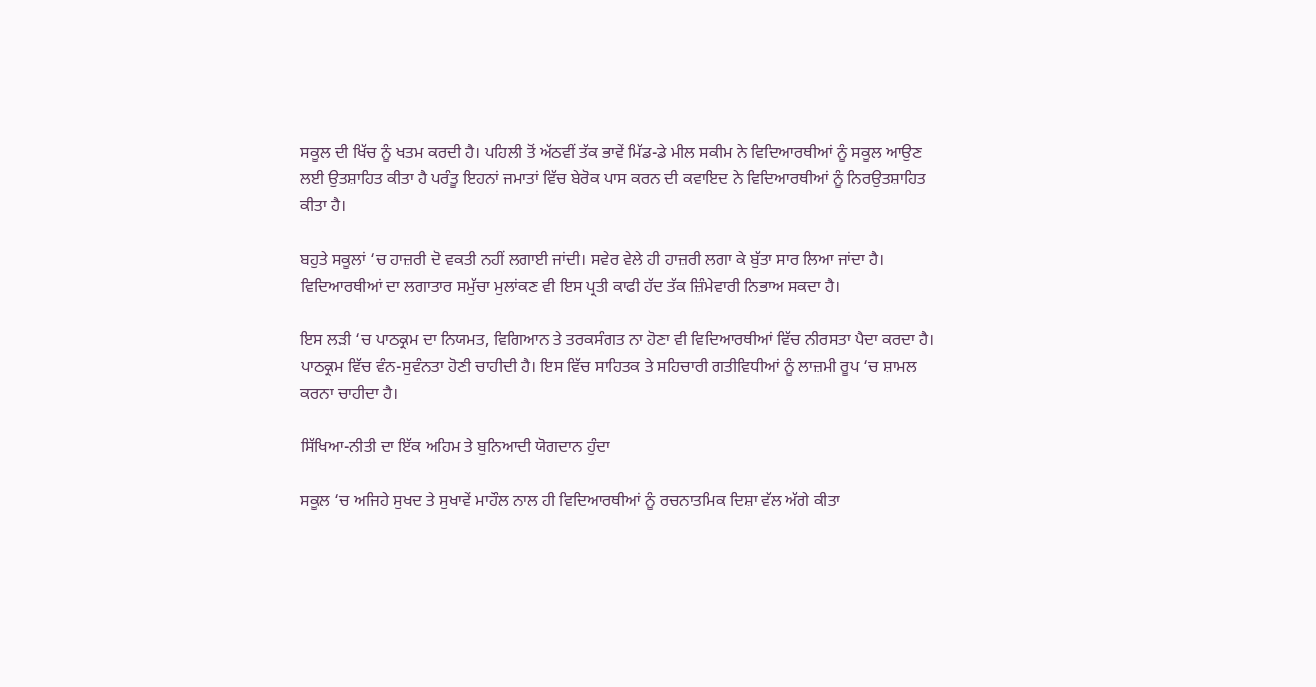ਸਕੂਲ ਦੀ ਖਿੱਚ ਨੂੰ ਖਤਮ ਕਰਦੀ ਹੈ। ਪਹਿਲੀ ਤੋਂ ਅੱਠਵੀਂ ਤੱਕ ਭਾਵੇਂ ਮਿੱਡ-ਡੇ ਮੀਲ ਸਕੀਮ ਨੇ ਵਿਦਿਆਰਥੀਆਂ ਨੂੰ ਸਕੂਲ ਆਉਣ ਲਈ ਉਤਸ਼ਾਹਿਤ ਕੀਤਾ ਹੈ ਪਰੰਤੂ ਇਹਨਾਂ ਜਮਾਤਾਂ ਵਿੱਚ ਬੇਰੋਕ ਪਾਸ ਕਰਨ ਦੀ ਕਵਾਇਦ ਨੇ ਵਿਦਿਆਰਥੀਆਂ ਨੂੰ ਨਿਰਉਤਸ਼ਾਹਿਤ ਕੀਤਾ ਹੈ।

ਬਹੁਤੇ ਸਕੂਲਾਂ ‘ਚ ਹਾਜ਼ਰੀ ਦੋ ਵਕਤੀ ਨਹੀਂ ਲਗਾਈ ਜਾਂਦੀ। ਸਵੇਰ ਵੇਲੇ ਹੀ ਹਾਜ਼ਰੀ ਲਗਾ ਕੇ ਬੁੱਤਾ ਸਾਰ ਲਿਆ ਜਾਂਦਾ ਹੈ। ਵਿਦਿਆਰਥੀਆਂ ਦਾ ਲਗਾਤਾਰ ਸਮੁੱਚਾ ਮੁਲਾਂਕਣ ਵੀ ਇਸ ਪ੍ਰਤੀ ਕਾਫੀ ਹੱਦ ਤੱਕ ਜ਼ਿੰਮੇਵਾਰੀ ਨਿਭਾਅ ਸਕਦਾ ਹੈ।

ਇਸ ਲੜੀ ‘ਚ ਪਾਠਕ੍ਰਮ ਦਾ ਨਿਯਮਤ, ਵਿਗਿਆਨ ਤੇ ਤਰਕਸੰਗਤ ਨਾ ਹੋਣਾ ਵੀ ਵਿਦਿਆਰਥੀਆਂ ਵਿੱਚ ਨੀਰਸਤਾ ਪੈਦਾ ਕਰਦਾ ਹੈ। ਪਾਠਕ੍ਰਮ ਵਿੱਚ ਵੰਨ-ਸੁਵੰਨਤਾ ਹੋਣੀ ਚਾਹੀਦੀ ਹੈ। ਇਸ ਵਿੱਚ ਸਾਹਿਤਕ ਤੇ ਸਹਿਚਾਰੀ ਗਤੀਵਿਧੀਆਂ ਨੂੰ ਲਾਜ਼ਮੀ ਰੂਪ ‘ਚ ਸ਼ਾਮਲ ਕਰਨਾ ਚਾਹੀਦਾ ਹੈ।

ਸਿੱਖਿਆ-ਨੀਤੀ ਦਾ ਇੱਕ ਅਹਿਮ ਤੇ ਬੁਨਿਆਦੀ ਯੋਗਦਾਨ ਹੁੰਦਾ

ਸਕੂਲ ‘ਚ ਅਜਿਹੇ ਸੁਖਦ ਤੇ ਸੁਖਾਵੇਂ ਮਾਹੌਲ ਨਾਲ ਹੀ ਵਿਦਿਆਰਥੀਆਂ ਨੂੰ ਰਚਨਾਤਮਿਕ ਦਿਸ਼ਾ ਵੱਲ ਅੱਗੇ ਕੀਤਾ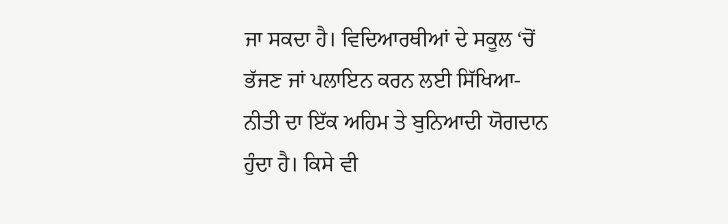ਜਾ ਸਕਦਾ ਹੈ। ਵਿਦਿਆਰਥੀਆਂ ਦੇ ਸਕੂਲ ‘ਚੋਂ ਭੱਜਣ ਜਾਂ ਪਲਾਇਨ ਕਰਨ ਲਈ ਸਿੱਖਿਆ-ਨੀਤੀ ਦਾ ਇੱਕ ਅਹਿਮ ਤੇ ਬੁਨਿਆਦੀ ਯੋਗਦਾਨ ਹੁੰਦਾ ਹੈ। ਕਿਸੇ ਵੀ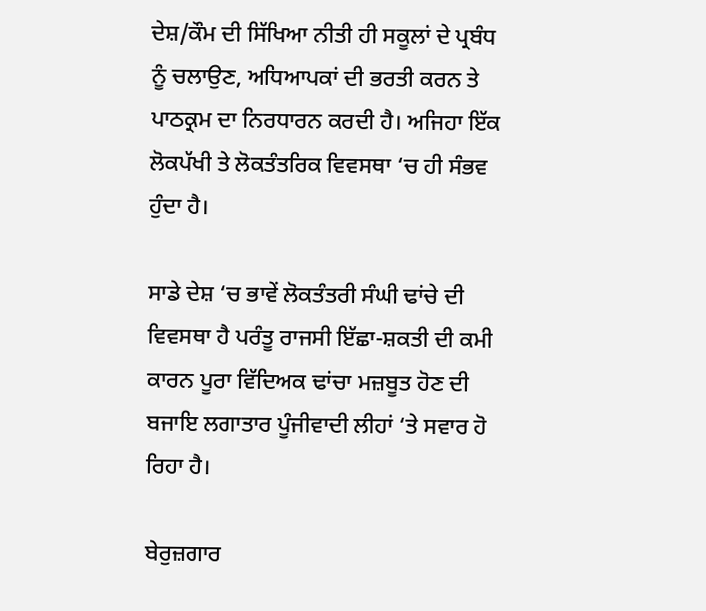ਦੇਸ਼/ਕੌਮ ਦੀ ਸਿੱਖਿਆ ਨੀਤੀ ਹੀ ਸਕੂਲਾਂ ਦੇ ਪ੍ਰਬੰਧ ਨੂੰ ਚਲਾਉਣ, ਅਧਿਆਪਕਾਂ ਦੀ ਭਰਤੀ ਕਰਨ ਤੇ ਪਾਠਕ੍ਰਮ ਦਾ ਨਿਰਧਾਰਨ ਕਰਦੀ ਹੈ। ਅਜਿਹਾ ਇੱਕ ਲੋਕਪੱਖੀ ਤੇ ਲੋਕਤੰਤਰਿਕ ਵਿਵਸਥਾ ‘ਚ ਹੀ ਸੰਭਵ ਹੁੰਦਾ ਹੈ।

ਸਾਡੇ ਦੇਸ਼ ‘ਚ ਭਾਵੇਂ ਲੋਕਤੰਤਰੀ ਸੰਘੀ ਢਾਂਚੇ ਦੀ ਵਿਵਸਥਾ ਹੈ ਪਰੰਤੂ ਰਾਜਸੀ ਇੱਛਾ-ਸ਼ਕਤੀ ਦੀ ਕਮੀ ਕਾਰਨ ਪੂਰਾ ਵਿੱਦਿਅਕ ਢਾਂਚਾ ਮਜ਼ਬੂਤ ਹੋਣ ਦੀ ਬਜਾਇ ਲਗਾਤਾਰ ਪੂੰਜੀਵਾਦੀ ਲੀਹਾਂ ‘ਤੇ ਸਵਾਰ ਹੋ ਰਿਹਾ ਹੈ।

ਬੇਰੁਜ਼ਗਾਰ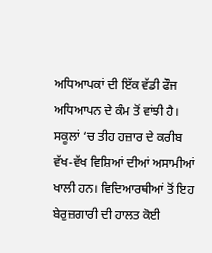ਅਧਿਆਪਕਾਂ ਦੀ ਇੱਕ ਵੱਡੀ ਫੌਜ ਅਧਿਆਪਨ ਦੇ ਕੰਮ ਤੋਂ ਵਾਂਝੀ ਹੈ। ਸਕੂਲਾਂ ‘ਚ ਤੀਹ ਹਜ਼ਾਰ ਦੇ ਕਰੀਬ ਵੱਖ-ਵੱਖ ਵਿਸ਼ਿਆਂ ਦੀਆਂ ਅਸਾਮੀਆਂ ਖਾਲੀ ਹਨ। ਵਿਦਿਆਰਥੀਆਂ ਤੋਂ ਇਹ ਬੇਰੁਜ਼ਗਾਰੀ ਦੀ ਹਾਲਤ ਕੋਈ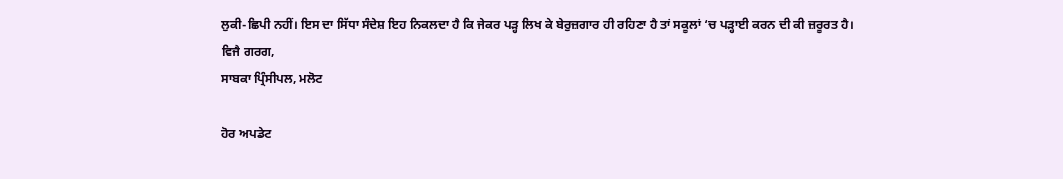ਲੁਕੀ-ਛਿਪੀ ਨਹੀਂ। ਇਸ ਦਾ ਸਿੱਧਾ ਸੰਦੇਸ਼ ਇਹ ਨਿਕਲਦਾ ਹੈ ਕਿ ਜੇਕਰ ਪੜ੍ਹ ਲਿਖ ਕੇ ਬੇਰੁਜ਼ਗਾਰ ਹੀ ਰਹਿਣਾ ਹੈ ਤਾਂ ਸਕੂਲਾਂ ‘ਚ ਪੜ੍ਹਾਈ ਕਰਨ ਦੀ ਕੀ ਜ਼ਰੂਰਤ ਹੈ।
ਵਿਜੈ ਗਰਗ,
ਸਾਬਕਾ ਪ੍ਰਿੰਸੀਪਲ, ਮਲੋਟ

ਹੋਰ ਅਪਡੇਟ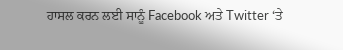ਹਾਸਲ ਕਰਨ ਲਈ ਸਾਨੂੰ Facebook ਅਤੇ Twitter ‘ਤੇ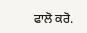ਫਾਲੋ ਕਰੋ.